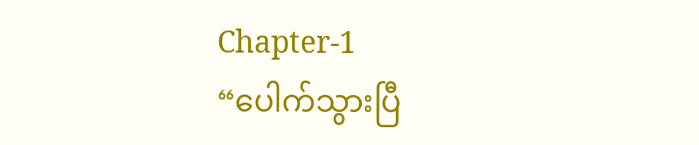Chapter-1
“ပေါက်သွားပြီ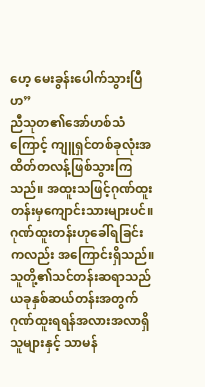ဟေ့ မေးခွန်းပေါက်သွားပြီဟ”
ညီသုတ၏အော်ဟစ်သံကြောင့် ကျူရှင်တစ်ခုလုံးအထိတ်တလန့်ဖြစ်သွားကြသည်။ အထူးသဖြင့်ဂုဏ်ထူးတန်းမှကျောင်းသားများပင်။ ဂုဏ်ထူးတန်းဟုခေါ်ရခြင်းကလည်း အကြောင်းရှိသည်။ သူတို့၏သင်တန်းဆရာသည် ယခုနှစ်ဆယ်တန်းအတွက် ဂုဏ်ထူးရရန်အလားအလာရှိသူများနှင့် သာမန်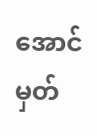အောင်မှတ်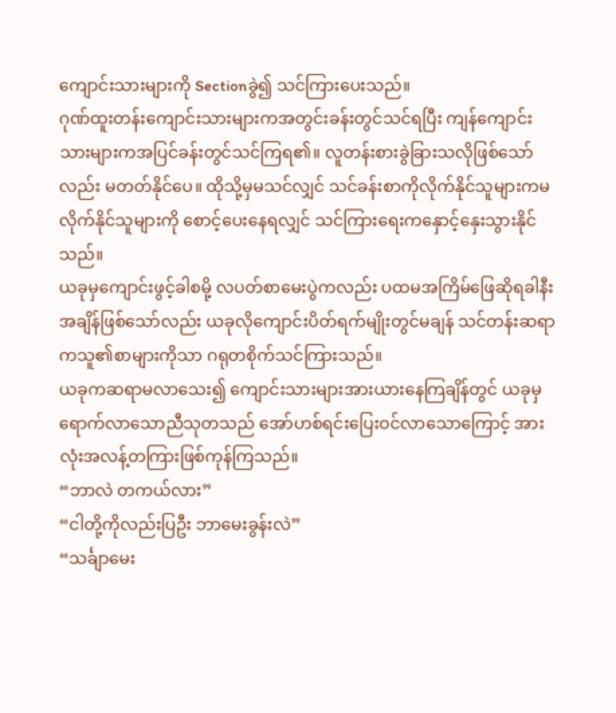ကျောင်းသားများကို Sectionခွဲ၍ သင်ကြားပေးသည်။
ဂုဏ်ထူးတန်းကျောင်းသားများကအတွင်းခန်းတွင်သင်ရပြီး ကျန်ကျောင်းသားများကအပြင်ခန်းတွင်သင်ကြရ၏။ လူတန်းစားခွဲခြားသလိုဖြစ်သော်လည်း မတတ်နိုင်ပေ။ ထိုသို့မှမသင်လျှင် သင်ခန်းစာကိုလိုက်နိုင်သူများကမလိုက်နိုင်သူများကို စောင့်ပေးနေရလျှင် သင်ကြားရေးကနှောင့်နှေးသွားနိုင်သည်။
ယခုမှကျောင်းဖွင့်ခါစမို့ လပတ်စာမေးပွဲကလည်း ပထမအကြိမ်ဖြေဆိုရခါနီးအချိန်ဖြစ်သော်လည်း ယခုလိုကျောင်းပိတ်ရက်မျိုးတွင်မချန် သင်တန်းဆရာကသူ၏စာများကိုသာ ဂရုတစိုက်သင်ကြားသည်။
ယခုကဆရာမလာသေး၍ ကျောင်းသားများအားယားနေကြချိန်တွင် ယခုမှရောက်လာသောညီသုတသည် အော်ဟစ်ရင်းပြေးဝင်လာသောကြောင့် အားလုံးအလန့်တကြားဖြစ်ကုန်ကြသည်။
“ဘာလဲ တကယ်လား”
“ငါတို့ကိုလည်းပြဦး ဘာမေးခွန်းလဲ”
“သင်္ချာမေး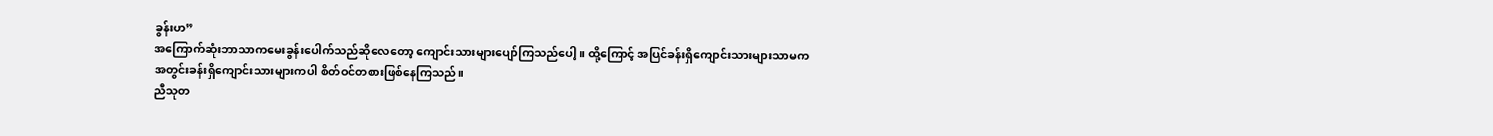ခွန်းဟ”
အကြောက်ဆုံးဘာသာကမေးခွန်းပေါက်သည်ဆိုလေတော့ ကျောင်းသားများပျော်ကြသည်ပေါ့။ ထို့ကြောင့် အပြင်ခန်းရှိကျောင်းသားများသာမက အတွင်းခန်းရှိကျောင်းသားများကပါ စိတ်ဝင်တစားဖြစ်နေကြသည်။
ညီသုတ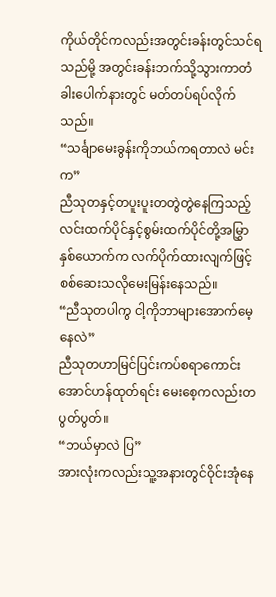ကိုယ်တိုင်ကလည်းအတွင်းခန်းတွင်သင်ရသည်မို့ အတွင်းခန်းဘက်သို့သွားကာတံခါးပေါက်နားတွင် မတ်တပ်ရပ်လိုက်သည်။
“သင်္ချာမေးခွန်းကိုဘယ်ကရတာလဲ မင်းက”
ညီသုတနှင့်တပူးပူးတတွဲတွဲနေကြသည့် လင်းထက်ပိုင်နှင့်စွမ်းထက်ပိုင်တို့အမြွှာနှစ်ယောက်က လက်ပိုက်ထားလျက်ဖြင့် စစ်ဆေးသလိုမေးမြန်းနေသည်။
“ညီသုတပါကွ ငါ့ကိုဘာများအောက်မေ့နေလဲ”
ညီသုတဟာမြင်ပြင်းကပ်စရာကောင်းအောင်ဟန်ထုတ်ရင်း မေးစေ့ကလည်းတပွတ်ပွတ်။
“ဘယ်မှာလဲ ပြ”
အားလုံးကလည်းသူ့အနားတွင်ဝိုင်းအုံနေ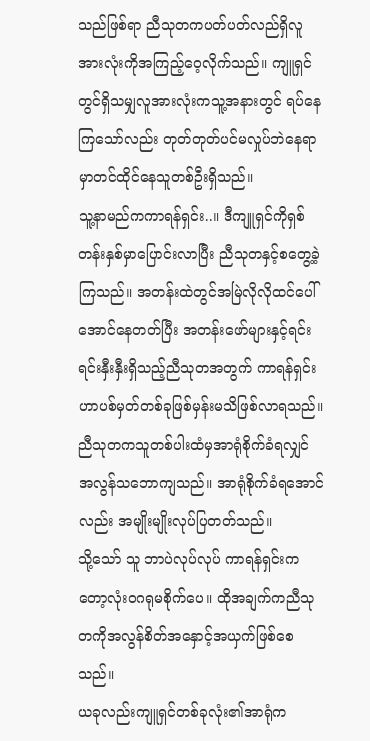သည်ဖြစ်ရာ ညီသုတကပတ်ပတ်လည်ရှိလူအားလုံးကိုအကြည့်ဝေ့လိုက်သည်။ ကျူရှင်တွင်ရှိသမျှလူအားလုံးကသူ့အနားတွင် ရပ်နေကြသော်လည်း တုတ်တုတ်ပင်မလှုပ်ဘဲနေရာမှာတင်ထိုင်နေသူတစ်ဦးရှိသည်။
သူ့နာမည်ကကာရန်ရှင်း..။ ဒီကျူရှင်ကိုရှစ်တန်းနှစ်မှာပြောင်းလာပြီး ညီသုတနှင့်စတွေ့ခဲ့ကြသည်။ အတန်းထဲတွင်အမြဲလိုလိုထင်ပေါ်အောင်နေတတ်ပြီး အတန်းဖော်များနှင့်ရင်းရင်းနှီးနှီးရှိသည့်ညီသုတအတွက် ကာရန်ရှင်းဟာပစ်မှတ်တစ်ခုဖြစ်မှန်းမသိဖြစ်လာရသည်။ ညီသုတကသူတစ်ပါးထံမှအာရုံစိုက်ခံရလျှင် အလွန်သဘောကျသည်။ အာရုံစိုက်ခံရအောင်လည်း အမျိုးမျိုးလုပ်ပြတတ်သည်။
သို့သော် သူ ဘာပဲလုပ်လုပ် ကာရန်ရှင်းကတော့လုံးဝဂရုမစိုက်ပေ။ ထိုအချက်ကညီသုတကိုအလွန်စိတ်အနှောင့်အယှက်ဖြစ်စေသည်။
ယခုလည်းကျူရှင်တစ်ခုလုံး၏အာရုံက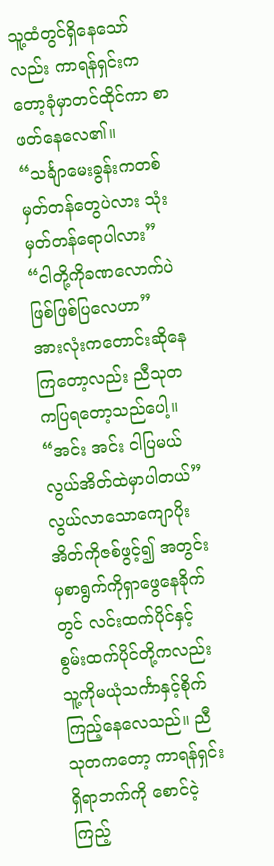သူ့ထံတွင်ရှိနေသော်လည်း ကာရန်ရှင်းကတော့ခုံမှာတင်ထိုင်ကာ စာဖတ်နေလေ၏။
“သင်္ချာမေးခွန်းကတစ်မှတ်တန်တွေပဲလား သုံးမှတ်တန်ရောပါလား”
“ငါတို့ကိုခဏလောက်ပဲဖြစ်ဖြစ်ပြလေဟာ”
အားလုံးကတောင်းဆိုနေကြတော့လည်း ညီသုတကပြရတော့သည်ပေါ့။
“အင်း အင်း ငါပြမယ် လွယ်အိတ်ထဲမှာပါတယ်”
လွယ်လာသောကျောပိုးအိတ်ကိုဇစ်ဖွင့်၍ အတွင်းမှစာရွက်ကိုရှာဖွေနေခိုက်တွင် လင်းထက်ပိုင်နှင့်စွမ်းထက်ပိုင်တို့ကလည်း သူ့ကိုမယုံသင်္ကာနှင့်စိုက်ကြည့်နေလေသည်။ ညီသုတကတော့ ကာရန်ရှင်းရှိရာဘက်ကို စောင်ငဲ့ကြည့်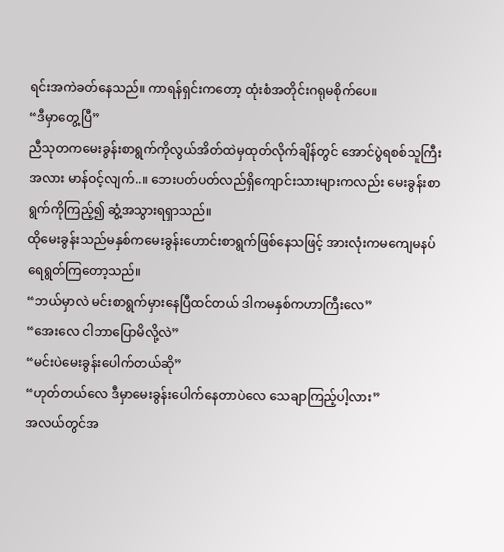ရင်းအကဲခတ်နေသည်။ ကာရန်ရှင်းကတော့ ထုံးစံအတိုင်းဂရုမစိုက်ပေ။
“ဒီမှာတွေ့ပြီ”
ညီသုတကမေးခွန်းစာရွက်ကိုလွယ်အိတ်ထဲမှထုတ်လိုက်ချိန်တွင် အောင်ပွဲရစစ်သူကြီးအလား မာန်ဝင့်လျက်..။ ဘေးပတ်ပတ်လည်ရှိကျောင်းသားများကလည်း မေးခွန်းစာရွက်ကိုကြည့်၍ ဆွံ့အသွားရရှာသည်။
ထိုမေးခွန်းသည်မနှစ်ကမေးခွန်းဟောင်းစာရွက်ဖြစ်နေသဖြင့် အားလုံးကမကျေမနပ်ရေရွတ်ကြတော့သည်။
“ဘယ်မှာလဲ မင်းစာရွက်မှားနေပြီထင်တယ် ဒါကမနှစ်ကဟာကြီးလေ”
“အေးလေ ငါဘာပြောမိလို့လဲ”
“မင်းပဲမေးခွန်းပေါက်တယ်ဆို”
“ဟုတ်တယ်လေ ဒီမှာမေးခွန်းပေါက်နေတာပဲလေ သေချာကြည့်ပါ့လား”
အလယ်တွင်အ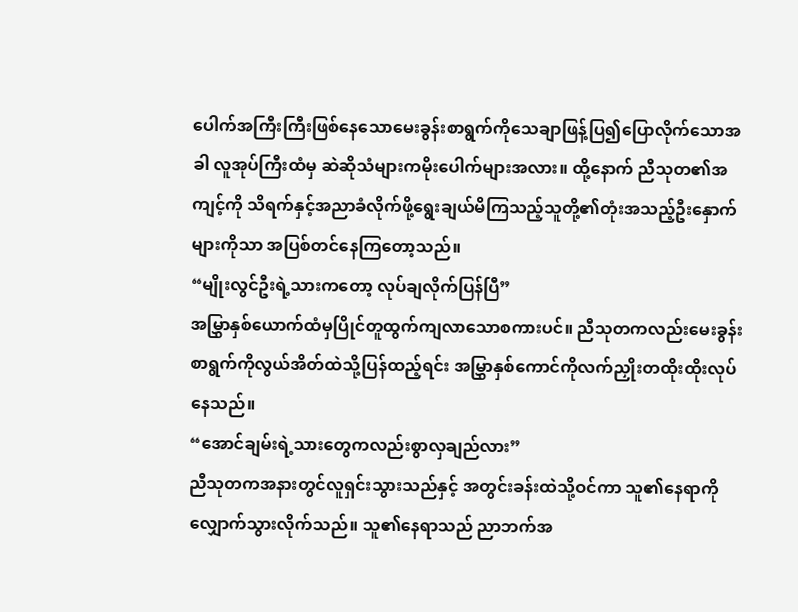ပေါက်အကြီးကြီးဖြစ်နေသောမေးခွန်းစာရွက်ကိုသေချာဖြန့်ပြ၍ပြောလိုက်သောအခါ လူအုပ်ကြီးထံမှ ဆဲဆိုသံများကမိုးပေါက်များအလား။ ထို့နောက် ညီသုတ၏အကျင့်ကို သိရက်နှင့်အညာခံလိုက်ဖို့ရွေးချယ်မိကြသည့်သူတို့၏တုံးအသည့်ဦးနှောက်များကိုသာ အပြစ်တင်နေကြတော့သည်။
“မျိုးလွင်ဦးရဲ့သားကတော့ လုပ်ချလိုက်ပြန်ပြီ”
အမြွှာနှစ်ယောက်ထံမှပြိုင်တူထွက်ကျလာသောစကားပင်။ ညီသုတကလည်းမေးခွန်းစာရွက်ကိုလွယ်အိတ်ထဲသို့ပြန်ထည့်ရင်း အမြွှာနှစ်ကောင်ကိုလက်ညှိုးတထိုးထိုးလုပ်နေသည်။
“အောင်ချမ်းရဲ့သားတွေကလည်းစွာလှချည်လား”
ညီသုတကအနားတွင်လူရှင်းသွားသည်နှင့် အတွင်းခန်းထဲသို့ဝင်ကာ သူ၏နေရာကိုလျှောက်သွားလိုက်သည်။ သူ၏နေရာသည် ညာဘက်အ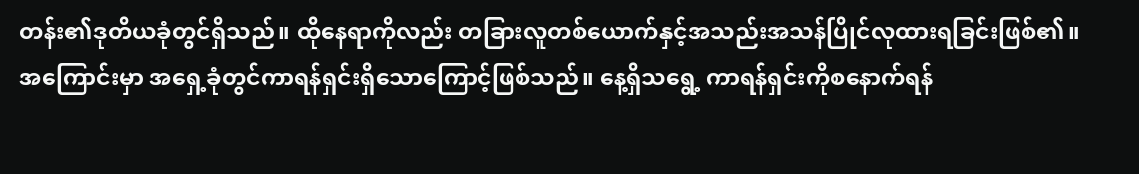တန်း၏ဒုတိယခုံတွင်ရှိသည်။ ထိုနေရာကိုလည်း တခြားလူတစ်ယောက်နှင့်အသည်းအသန်ပြိုင်လုထားရခြင်းဖြစ်၏။
အကြောင်းမှာ အရှေ့ခုံတွင်ကာရန်ရှင်းရှိသောကြောင့်ဖြစ်သည်။ နေ့ရှိသရွေ့ ကာရန်ရှင်းကိုစနောက်ရန်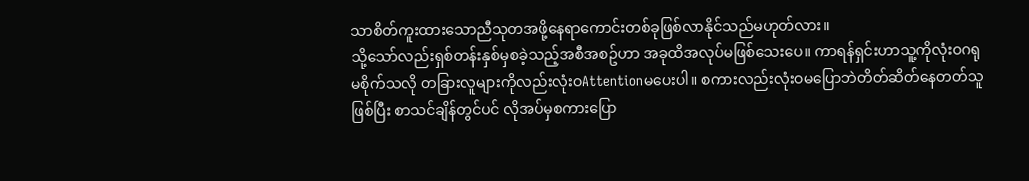သာစိတ်ကူးထားသောညီသုတအဖို့နေရာကောင်းတစ်ခုဖြစ်လာနိုင်သည်မဟုတ်လား။
သို့သော်လည်းရှစ်တန်းနှစ်မှစခဲ့သည့်အစီအစဥ်ဟာ အခုထိအလုပ်မဖြစ်သေးပေ။ ကာရန်ရှင်းဟာသူ့ကိုလုံးဝဂရုမစိုက်သလို တခြားလူများကိုလည်းလုံးဝAttentionမပေးပါ။ စကားလည်းလုံးဝမပြောဘဲတိတ်ဆိတ်နေတတ်သူဖြစ်ပြီး စာသင်ချိန်တွင်ပင် လိုအပ်မှစကားပြော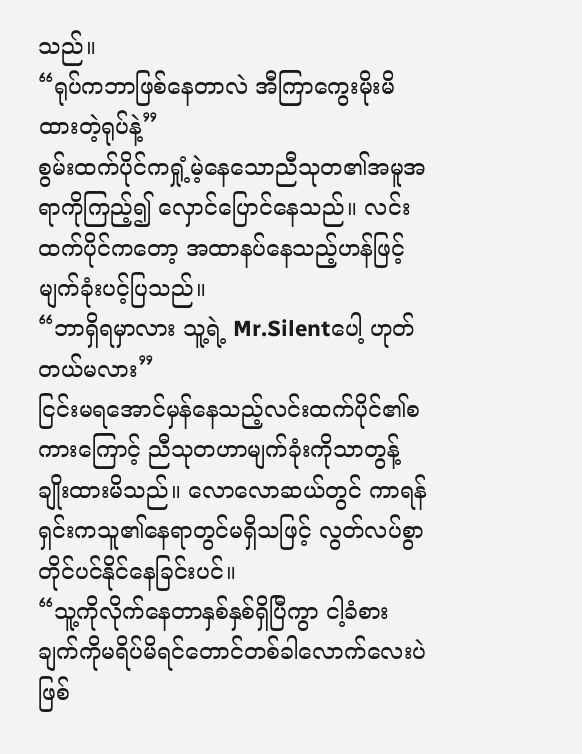သည်။
“ရုပ်ကဘာဖြစ်နေတာလဲ အီကြာကွေးမိုးမိထားတဲ့ရုပ်နဲ့”
စွမ်းထက်ပိုင်ကရှုံ့မဲ့နေသောညီသုတ၏အမူအရာကိုကြည့်၍ လှောင်ပြောင်နေသည်။ လင်းထက်ပိုင်ကတော့ အထာနပ်နေသည့်ဟန်ဖြင့် မျက်ခုံးပင့်ပြသည်။
“ဘာရှိရမှာလား သူ့ရဲ့ Mr.Silentပေါ့ ဟုတ်တယ်မလား”
ငြင်းမရအောင်မှန်နေသည့်လင်းထက်ပိုင်၏စကားကြောင့် ညီသုတဟာမျက်ခုံးကိုသာတွန့်ချိုးထားမိသည်။ လောလောဆယ်တွင် ကာရန်ရှင်းကသူ၏နေရာတွင်မရှိသဖြင့် လွတ်လပ်စွာတိုင်ပင်နိုင်နေခြင်းပင်။
“သူ့ကိုလိုက်နေတာနှစ်နှစ်ရှိပြီကွာ ငါ့ခံစားချက်ကိုမရိပ်မိရင်တောင်တစ်ခါလောက်လေးပဲဖြစ်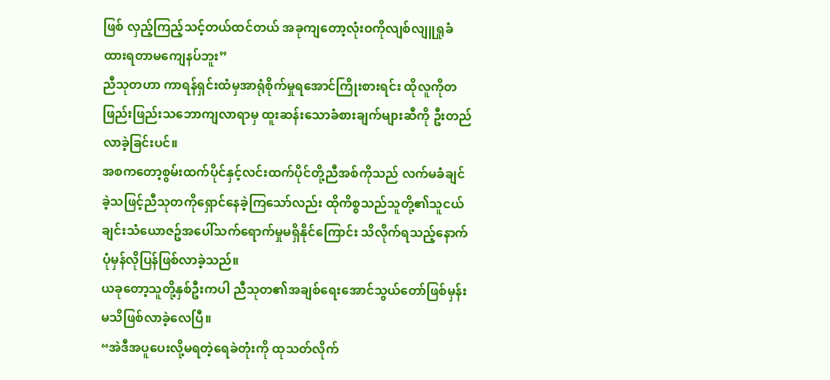ဖြစ် လှည့်ကြည့်သင့်တယ်ထင်တယ် အခုကျတော့လုံးဝကိုလျစ်လျူရှုခံထားရတာမကျေနပ်ဘူး”
ညီသုတဟာ ကာရန်ရှင်းထံမှအာရုံစိုက်မှုရအောင်ကြိုးစားရင်း ထိုလူကိုတဖြည်းဖြည်းသဘောကျလာရာမှ ထူးဆန်းသောခံစားချက်များဆီကို ဦးတည်လာခဲ့ခြင်းပင်။
အစကတော့စွမ်းထက်ပိုင်နှင့်လင်းထက်ပိုင်တို့ညီအစ်ကိုသည် လက်မခံချင်ခဲ့သဖြင့်ညီသုတကိုရှောင်နေခဲ့ကြသော်လည်း ထိုကိစ္စသည်သူတို့၏သူငယ်ချင်းသံယောဇဥ်အပေါ်သက်ရောက်မှုမရှိနိုင်ကြောင်း သိလိုက်ရသည့်နောက် ပုံမှန်လိုပြန်ဖြစ်လာခဲ့သည်။
ယခုတော့သူတို့နှစ်ဦးကပါ ညီသုတ၏အချစ်ရေးအောင်သွယ်တော်ဖြစ်မှန်းမသိဖြစ်လာခဲ့လေပြီ။
“အဲဒီအပူပေးလို့မရတဲ့ရေခဲတုံးကို ထုသတ်လိုက်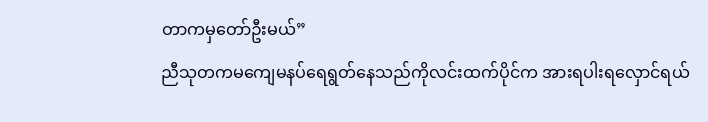တာကမှတော်ဦးမယ်”
ညီသုတကမကျေမနပ်ရေရွတ်နေသည်ကိုလင်းထက်ပိုင်က အားရပါးရလှောင်ရယ်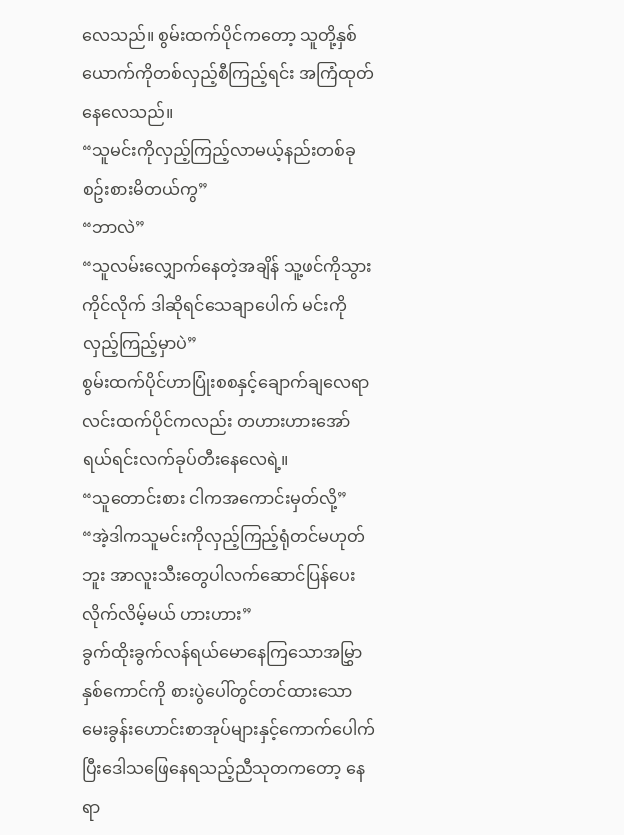လေသည်။ စွမ်းထက်ပိုင်ကတော့ သူတို့နှစ်ယောက်ကိုတစ်လှည့်စီကြည့်ရင်း အကြံထုတ်နေလေသည်။
“သူမင်းကိုလှည့်ကြည့်လာမယ့်နည်းတစ်ခုစဥ်းစားမိတယ်ကွ”
“ဘာလဲ”
“သူလမ်းလျှောက်နေတဲ့အချိန် သူ့ဖင်ကိုသွားကိုင်လိုက် ဒါဆိုရင်သေချာပေါက် မင်းကိုလှည့်ကြည့်မှာပဲ”
စွမ်းထက်ပိုင်ဟာပြုံးစစနှင့်ချောက်ချလေရာ လင်းထက်ပိုင်ကလည်း တဟားဟားအော်ရယ်ရင်းလက်ခုပ်တီးနေလေရဲ့။
“သူတောင်းစား ငါကအကောင်းမှတ်လို့”
“အဲ့ဒါကသူမင်းကိုလှည့်ကြည့်ရုံတင်မဟုတ်ဘူး အာလူးသီးတွေပါလက်ဆောင်ပြန်ပေးလိုက်လိမ့်မယ် ဟားဟား”
ခွက်ထိုးခွက်လန်ရယ်မောနေကြသောအမြွှာနှစ်ကောင်ကို စားပွဲပေါ်တွင်တင်ထားသောမေးခွန်းဟောင်းစာအုပ်များနှင့်ကောက်ပေါက်ပြီးဒေါသဖြေနေရသည့်ညီသုတကတော့ နေရာ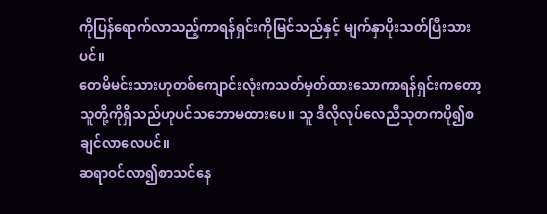ကိုပြန်ရောက်လာသည့်ကာရန်ရှင်းကိုမြင်သည်နှင့် မျက်နှာပိုးသတ်ပြီးသားပင်။
တေမိမင်းသားဟုတစ်ကျောင်းလုံးကသတ်မှတ်ထားသောကာရန်ရှင်းကတော့ သူတို့ကိုရှိသည်ဟုပင်သဘောမထားပေ။ သူ ဒီလိုလုပ်လေညီသုတကပို၍စချင်လာလေပင်။
ဆရာဝင်လာ၍စာသင်နေ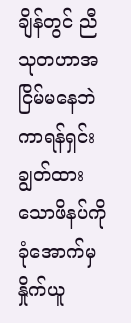ချိန်တွင် ညီသုတဟာအငြိမ်မနေဘဲကာရန်ရှင်းချွတ်ထားသောဖိနပ်ကိုခုံအောက်မှနှိုက်ယူ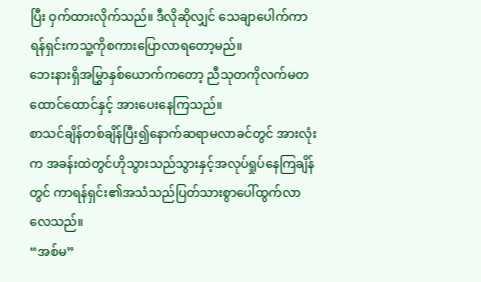ပြီး ဝှက်ထားလိုက်သည်။ ဒီလိုဆိုလျှင် သေချာပေါက်ကာရန်ရှင်းကသူ့ကိုစကားပြောလာရတော့မည်။
ဘေးနားရှိအမြွှာနှစ်ယောက်ကတော့ ညီသုတကိုလက်မတထောင်ထောင်နှင့် အားပေးနေကြသည်။
စာသင်ချိန်တစ်ချိန်ပြီး၍နောက်ဆရာမလာခင်တွင် အားလုံးက အခန်းထဲတွင်ဟိုသွားသည်သွားနှင့်အလုပ်ရှုပ်နေကြချိန်တွင် ကာရန်ရှင်း၏အသံသည်ပြတ်သားစွာပေါ်ထွက်လာလေသည်။
“အစ်မ”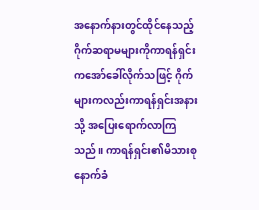အနောက်နားတွင်ထိုင်နေသည့်ဂိုက်ဆရာမများကိုကာရန်ရှင်းကအော်ခေါ်လိုက်သဖြင့် ဂိုက်များကလည်းကာရန်ရှင်းအနားသို့ အပြေးရောက်လာကြသည်။ ကာရန်ရှင်း၏မိသားစုနောက်ခံ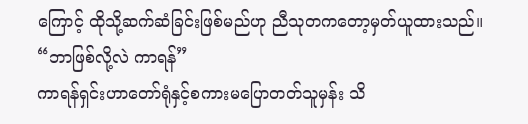ကြောင့် ထိုသို့ဆက်ဆံခြင်းဖြစ်မည်ဟု ညီသုတကတော့မှတ်ယူထားသည်။
“ဘာဖြစ်လို့လဲ ကာရန်”
ကာရန်ရှင်းဟာတော်ရုံနှင့်စကားမပြောတတ်သူမှန်း သိ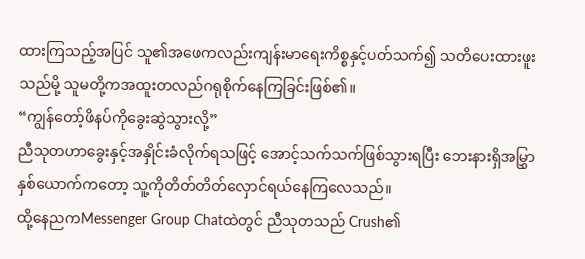ထားကြသည့်အပြင် သူ၏အဖေကလည်းကျန်းမာရေးကိစ္စနှင့်ပတ်သက်၍ သတိပေးထားဖူးသည်မို့ သူမတို့ကအထူးတလည်ဂရုစိုက်နေကြခြင်းဖြစ်၏။
“ကျွန်တော့်ဖိနပ်ကိုခွေးဆွဲသွားလို့”
ညီသုတဟာခွေးနှင့်အနှိုင်းခံလိုက်ရသဖြင့် အောင့်သက်သက်ဖြစ်သွားရပြီး ဘေးနားရှိအမြွှာနှစ်ယောက်ကတော့ သူ့ကိုတိတ်တိတ်လှောင်ရယ်နေကြလေသည်။
ထို့နေညကMessenger Group Chatထဲတွင် ညီသုတသည် Crush၏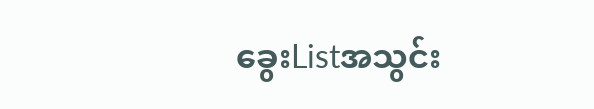ခွေးListအသွင်း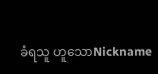ခံရသူ ဟူသောNickname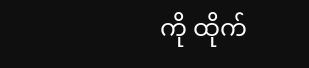ကို ထိုက်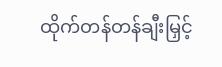ထိုက်တန်တန်ချီးမြှင့်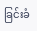ခြင်းခံ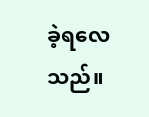ခဲ့ရလေသည်။